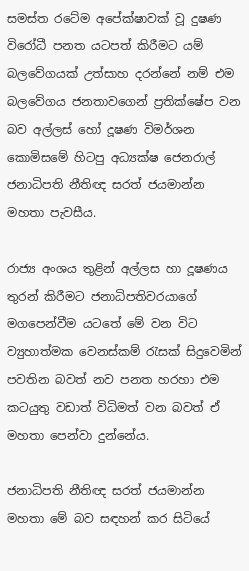සමස්ත රටේම අපේක්ෂාවක් වූ දුෂණ විරෝධී පනත යටපත් කිරීමට යම් බලවේගයක් උත්සාහ දරන්නේ නම් එම බලවේගය ජනතාවගෙන් ප්‍රතික්ෂේප වන බව අල්ලස් හෝ දූෂණ විමර්ශන කොමිසමේ හිටපු අධ්‍යක්ෂ ජෙනරාල් ජනාධිපති නීතිඥ සරත් ජයමාන්න මහතා පැවසීය.

රාජ්‍ය අංශය තුළින් අල්ලස හා දූෂණය තුරන් කිරීමට ජනාධිපතිවරයාගේ මගපෙන්වීම යටතේ මේ වන විට ව්‍යුහාත්මක වෙනස්කම් රැසක් සිදුවෙමින් පවතින බවත් නව පනත හරහා එම කටයුතු වඩාත් විධිමත් වන බවත් ඒ මහතා පෙන්වා දුන්නේය.

ජනාධිපති නීතිඥ සරත් ජයමාන්න මහතා මේ බව සඳහන් කර සිටියේ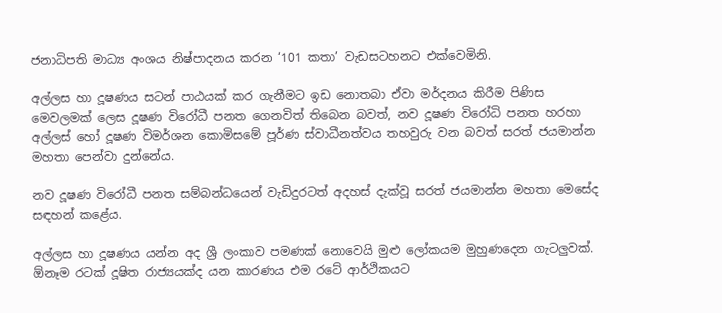ජනාධිපති මාධ්‍ය අංශය නිෂ්පාදනය කරන ‘101 කතා’ වැඩසටහනට එක්වෙමිනි.

අල්ලස හා දූෂණය සටන් පාඨයක් කර ගැනීමට ඉඩ නොතබා ඒවා මර්දනය කිරීම පිණිස මෙවලමක් ලෙස දූෂණ විරෝධී පනත ගෙනවිත් තිබෙන බවත්, නව දූෂණ විරෝධි පනත හරහා අල්ලස් හෝ දූෂණ විමර්ශන කොමිසමේ පූර්ණ ස්වාධීනත්වය තහවුරු වන බවත් සරත් ජයමාන්න මහතා පෙන්වා දුන්නේය.

නව දූෂණ විරෝධී පනත සම්බන්ධයෙන් වැඩිදුරටත් අදහස් දැක්වූ සරත් ජයමාන්න මහතා මෙසේද සඳහන් කළේය.

අල්ලස හා දූෂණය යන්න අද ශ්‍රී ලංකාව පමණක් නොවෙයි මුළු ලෝකයම මුහුණදෙන ගැටලුවක්. ඕනෑම රටක් දූෂිත රාජ්‍යයක්ද යන කාරණය එම රටේ ආර්ථිකයට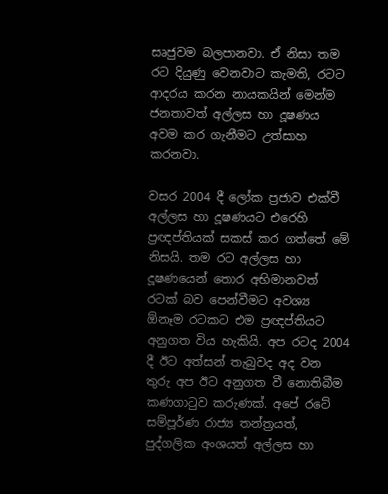සෘජුවම බලපානවා. ඒ නිසා තම රට දියුණු වෙනවාට කැමති, රටට ආදරය කරන නායකයින් මෙන්ම ජනතාවත් අල්ලස හා දූෂණය අවම කර ගැනීමට උත්සාහ කරනවා.

වසර 2004 දී ලෝක ප්‍රජාව එක්වී අල්ලස හා දූෂණයට එරෙහි ප්‍රඥප්තියක් සකස් කර ගත්තේ මේ නිසයි. තම රට අල්ලස හා දූෂණයෙන් තොර අභිමානවත් රටක් බව පෙන්වීමට අවශ්‍ය ඕනෑම රටකට එම ප්‍රඥප්තියට අනුගත විය හැකියි. අප රටද 2004 දී ඊට අත්සන් තැබුවද අද වන තුරු අප ඊට අනුගත වී නොතිබීම කණගාටුව කරුණක්. අපේ රටේ සම්පූර්ණ රාජ්‍ය තන්ත්‍රයත්, පුද්ගලික අංශයත් අල්ලස හා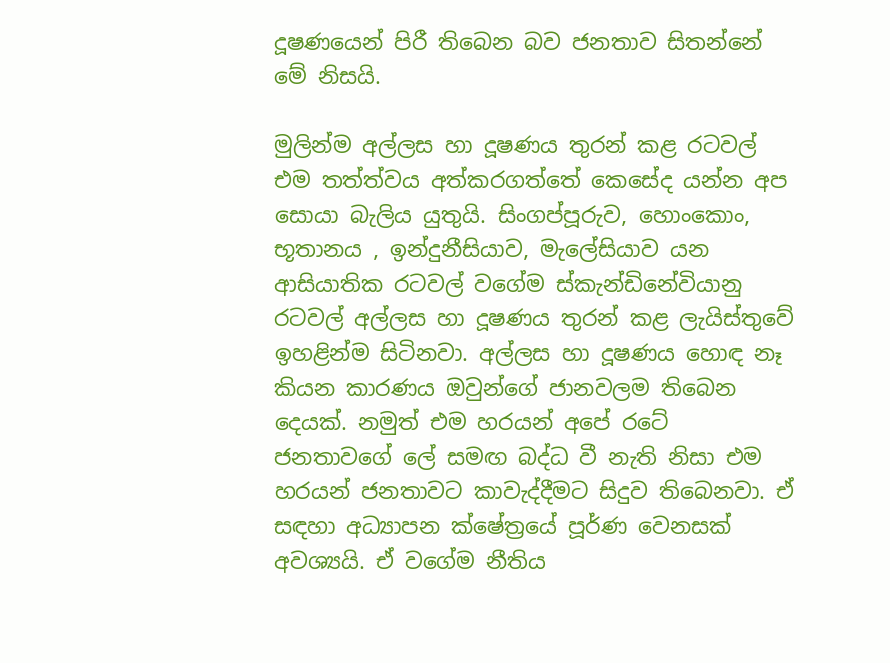දූෂණයෙන් පිරී තිබෙන බව ජනතාව සිතන්නේ මේ නිසයි.

මුලින්ම අල්ලස හා දූෂණය තුරන් කළ රටවල් එම තත්ත්වය අත්කරගත්තේ කෙසේද යන්න අප සොයා බැලිය යුතුයි. සිංගප්පූරුව, හොංකොං, භූතානය , ඉන්දුනීසියාව, මැලේසියාව යන ආසියාතික රටවල් වගේම ස්කැන්ඩිනේවියානු රටවල් අල්ලස හා දූෂණය තුරන් කළ ලැයිස්තුවේ ඉහළින්ම සිටිනවා. අල්ලස හා දූෂණය හොඳ නෑ කියන කාරණය ඔවුන්ගේ ජානවලම තිබෙන දෙයක්. නමුත් එම හරයන් අපේ රටේ ජනතාවගේ ලේ සමඟ බද්ධ වී නැති නිසා එම හරයන් ජනතාවට කාවැද්දීමට සිදුව තිබෙනවා. ඒ සඳහා අධ්‍යාපන ක්ෂේත්‍රයේ පූර්ණ වෙනසක් අවශ්‍යයි. ඒ වගේම නීතිය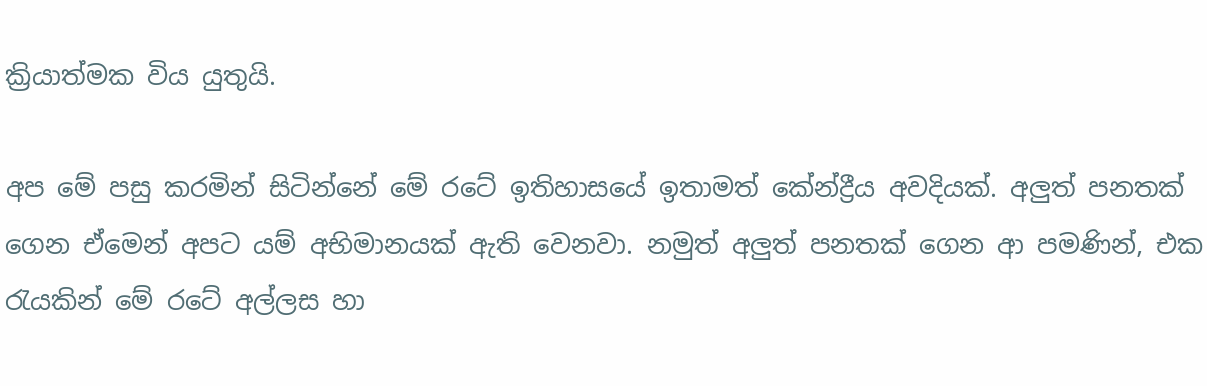ක්‍රියාත්මක විය යුතුයි.

අප මේ පසු කරමින් සිටින්නේ මේ රටේ ඉතිහාසයේ ඉතාමත් කේන්ද්‍රීය අවදියක්. අලුත් පනතක් ගෙන ඒමෙන් අපට යම් අභිමානයක් ඇති වෙනවා. නමුත් අලුත් පනතක් ගෙන ආ පමණින්, එක රැයකින් මේ රටේ අල්ලස හා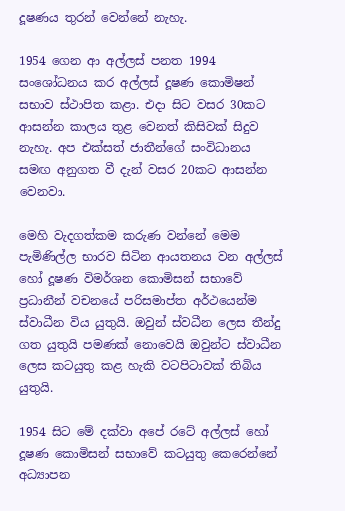දූෂණය තුරන් වෙන්නේ නැහැ.

1954 ගෙන ආ අල්ලස් පනත 1994 සංශෝධනය කර අල්ලස් දූෂණ කොමිෂන් සභාව ස්ථාපිත කළා. එදා සිට වසර 30කට ආසන්න කාලය තුළ වෙනත් කිසිවක් සිදුව නැහැ. අප එක්සත් ජාතීන්ගේ සංවිධානය සමඟ අනුගත වී දැන් වසර 20කට ආසන්න වෙනවා.

මෙහි වැදගත්කම කරුණ වන්නේ මෙම පැමිණිල්ල භාරව සිටින ආයතනය වන අල්ලස් හෝ දූෂණ විමර්ශන කොමිසන් සභාවේ ප්‍රධානීන් වචනයේ පරිසමාප්ත අර්ථයෙන්ම ස්වාධීන විය යුතුයි. ඔවුන් ස්වධීන ලෙස තීන්දු ගත යුතුයි පමණක් නොවෙයි ඔවුන්ට ස්වාධීන ලෙස කටයුතු කළ හැකි වටපිටාවක් තිබිය යුතුයි.

1954 සිට මේ දක්වා අපේ රටේ අල්ලස් හෝ දූෂණ කොමිසන් සභාවේ කටයුතු කෙරෙන්නේ අධ්‍යාපන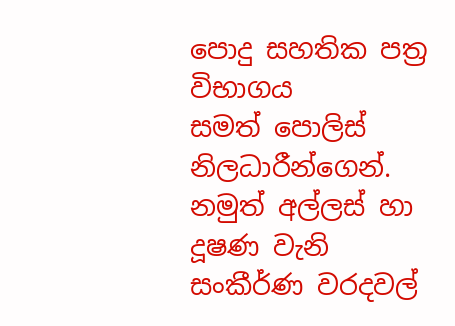පොදු සහතික පත්‍ර විභාගය සමත් ‍පොලිස් නිලධාරීන්ගෙන්. නමුත් අල්ලස් හා දූෂණ වැනි සංකීර්ණ වරදවල්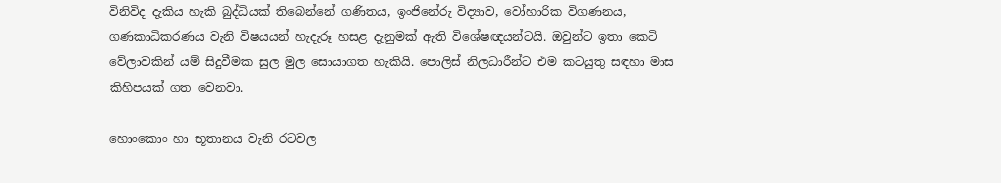විනිවිද දැකිය හැකි බුද්ධියක් තිබෙන්නේ ගණිතය, ඉංජිනේරු විද්‍යාව, වෝහාරික විගණනය, ගණකාධිකරණය වැනි විෂයයන් හැදැරූ හසළ දැනුමක් ඇති විශේෂඥයන්ටයි. ඔවුන්ට ඉතා කෙටි වේලාවකින් යම් සිදුවීමක සුල මුල සොයාගත හැකියි. පොලිස් නිලධාරීන්ට එම කටයුතු සඳහා මාස කිහිපයක් ගත වෙනවා.

හොංකොං හා භූතානය වැනි රටවල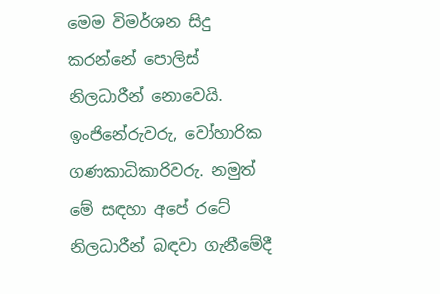මෙම විමර්ශන සිදු කරන්නේ පොලිස් නිලධාරීන් නොවෙයි. ඉංජිනේරුවරු, වෝහාරික ගණකාධිකාරිවරු. නමුත් මේ සඳහා අපේ රටේ නිලධාරීන් බඳවා ගැනීමේදී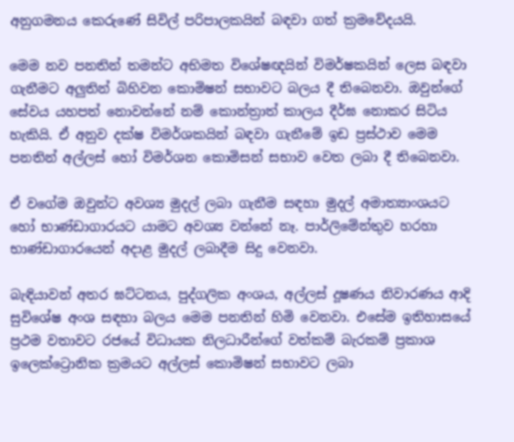අනුගමනය කෙරුණේ සිවිල් පරිපාලකයින් බඳවා ගත් ක්‍රමවේදයයි.

මෙම නව පනතින් තමන්ට අභිමත විශේෂඥයින් විමර්ෂකයින් ලෙස බඳවා ගැනීමට අලුතින් බිහිවන කොමිෂන් සභාවට බලය දී තිබෙනවා. ඔවුන්ගේ සේවය යහපත් නොවන්නේ නම් කොන්ත්‍රාත් කාලය දීර්ඝ නොකර සිටිය හැකියි. ඒ අනුව දක්ෂ විමර්ශකයින් බඳවා ගැනීමේ ඉඩ ප්‍රස්ථාව මෙම පනතින් අල්ලස් හෝ විමර්ශන කොමිසන් සභාව වෙත ලබා දී තිබෙනවා.

ඒ වගේම ඔවුන්ට අවශ්‍ය මුදල් ලබා ගැනීම සඳහා මුදල් අමාත්‍යාංශයට හෝ භාණ්ඩාගාරයට යාමට අවශ්‍ය වන්නේ නෑ. පාර්ලිමේන්තුව හරහා භාණ්ඩාගාරයෙන් අදාළ මුදල් ලබාදීම සිදු වෙනවා.

බැඳියාවන් අතර ඝට්ටනය, පුද්ගලික අංශය, අල්ලස් දූෂණය නිවාරණය ආදි සුවිශේෂ අංශ සඳහා බලය මෙම පනතින් හිමි වෙනවා. එසේම ඉතිහාසයේ ප්‍රථම වතාවට රජයේ විධායක නිලධාරීන්ගේ වත්කම් බැරකම් ප්‍රකාශ ඉලෙක්ට්‍රොනික ක්‍රමයට අල්ලස් කොමිෂන් සභාවට ලබා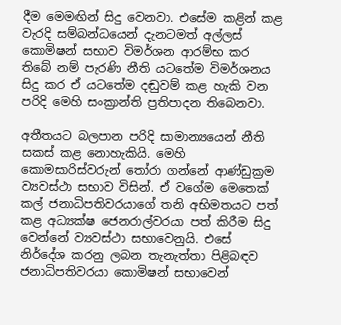දීම මෙමඟින් සිදු වෙනවා. එසේම කළින් කළ වැරදි සම්බන්ධයෙන් දැනටමත් අල්ලස් කොමිෂන් සභාව විමර්ශන ආරම්භ කර තිබේ නම් පැරණි නීති යටතේම විමර්ශනය සිදු කර ඒ යටතේම දඬුවම් කළ හැකි වන පරිදි මෙහි සංක්‍රාන්ති ප්‍රතිපාදන තිබෙනවා.

අතීතයට බලපාන පරිදි සාමාන්‍යයෙන් නීති සකස් කළ නොහැකියි. මෙහි කොමසාරිස්වරුන් තෝරා ගන්නේ ආණ්ඩුක්‍රම ව්‍යවස්ථා සභාව විසින්. ඒ වගේම මෙතෙක් කල් ජනාධිපතිවරයාගේ තනි අභිමතයට පත් කළ අධ්‍යක්ෂ ජෙනරාල්වරයා පත් කිරීම සිදු වෙන්නේ ව්‍යවස්ථා සභාවෙනුයි. එසේ නිර්දේශ කරනු ලබන තැනැත්තා පිළිබඳව ජනාධිපතිවරයා කොමිෂන් සභාවෙන්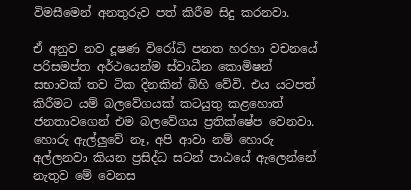විමසීමෙන් අනතුරුව පත් කිරීම සිදු කරනවා.

ඒ අනුව නව දූෂණ විරෝධි පනත හරහා වචනයේ පරිසමප්ත අර්ථයෙන්ම ස්වාධීන කොමිෂන් සභාවක් තව ටික දිනකින් බිහි වේවි. එය යටපත් කිරීමට යම් බලවේගයක් කටයුතු කළහොත් ජනතාවගෙන් එම බලවේගය ප්‍රතික්ෂේප වෙනවා. හොරු ඇල්ලුවේ නෑ, අපි ආවා නම් හොරු අල්ලනවා කියන ප්‍රසිද්ධ සටන් පාඨයේ ඇලෙන්නේ නැතුව මේ වෙනස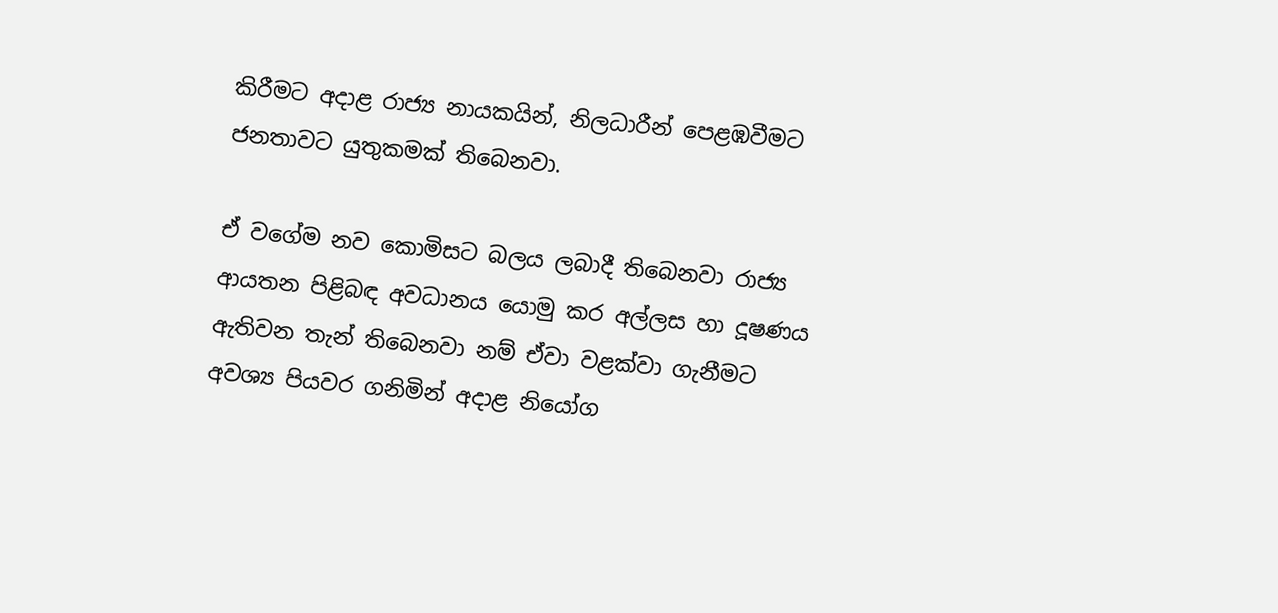කිරීමට අදාළ රාජ්‍ය නායකයින්, නිලධාරීන් පෙළඹවීමට ජනතාවට යුතුකමක් තිබෙනවා.

ඒ වගේම නව කොමිසට බලය ලබාදී තිබෙනවා රාජ්‍ය ආයතන පිළිබඳ අවධානය යොමු කර අල්ලස හා දූෂණය ඇතිවන තැන් තිබෙනවා නම් ඒවා වළක්වා ගැනීමට අවශ්‍ය පියවර ගනිමින් අදාළ නියෝග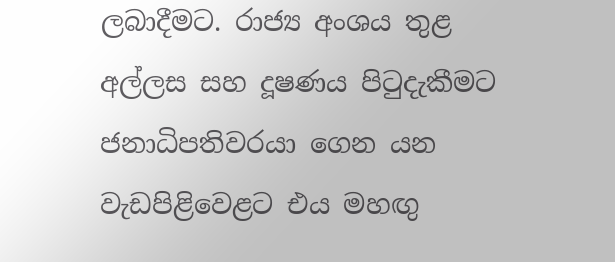ලබාදීමට. රාජ්‍ය අංශය තුළ අල්ලස සහ දූෂණය පිටුදැකීමට ජනාධිපතිවරයා ගෙන යන වැඩපිළිවෙළට එය මහඟු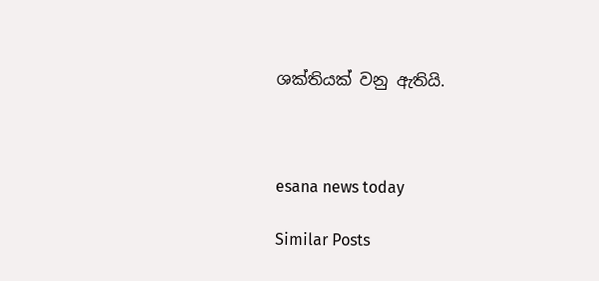ශක්තියක් වනු ඇතියි.



esana news today

Similar Posts